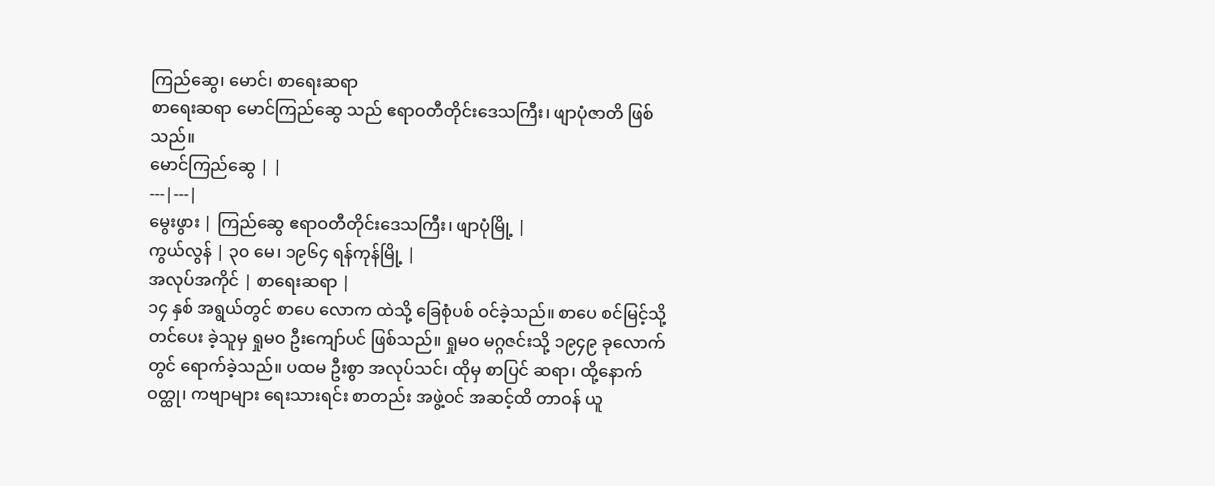ကြည်ဆွေ၊ မောင်၊ စာရေးဆရာ
စာရေးဆရာ မောင်ကြည်ဆွေ သည် ဧရာဝတီတိုင်းဒေသကြီး၊ ဖျာပုံဇာတိ ဖြစ်သည်။
မောင်ကြည်ဆွေ | |
---|---|
မွေးဖွား | ကြည်ဆွေ ဧရာဝတီတိုင်းဒေသကြီး၊ ဖျာပုံမြို့ |
ကွယ်လွန် | ၃၀ မေ၊ ၁၉၆၄ ရန်ကုန်မြို့ |
အလုပ်အကိုင် | စာရေးဆရာ |
၁၄ နှစ် အရွယ်တွင် စာပေ လောက ထဲသို့ ခြေစုံပစ် ဝင်ခဲ့သည်။ စာပေ စင်မြင့်သို့ တင်ပေး ခဲ့သူမှ ရှုမဝ ဦးကျော်ပင် ဖြစ်သည်။ ရှုမဝ မဂ္ဂဇင်းသို့ ၁၉၄၉ ခုလောက်တွင် ရောက်ခဲ့သည်။ ပထမ ဦးစွာ အလုပ်သင်၊ ထိုမှ စာပြင် ဆရာ၊ ထို့နောက် ဝတ္ထု၊ ကဗျာများ ရေးသားရင်း စာတည်း အဖွဲ့ဝင် အဆင့်ထိ တာဝန် ယူ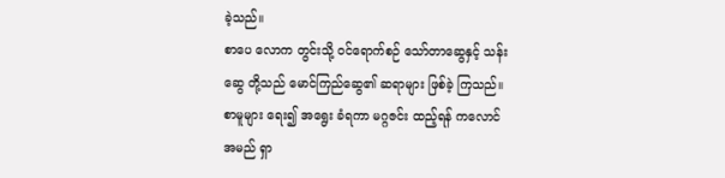ခဲ့သည်။
စာပေ လောက တွင်းသို့ ဝင်ရောက်စဉ် သော်တာဆွေနှင့် သန်းဆွေ တို့သည် မောင်ကြည်ဆွေ၏ ဆရာများ ဖြစ်ခဲ့ ကြသည်။ စာမူများ ရေး၍ အရွေး ခံရကာ မဂ္ဂဇင်း ထည့်ရန် ကလောင် အမည် ရှာ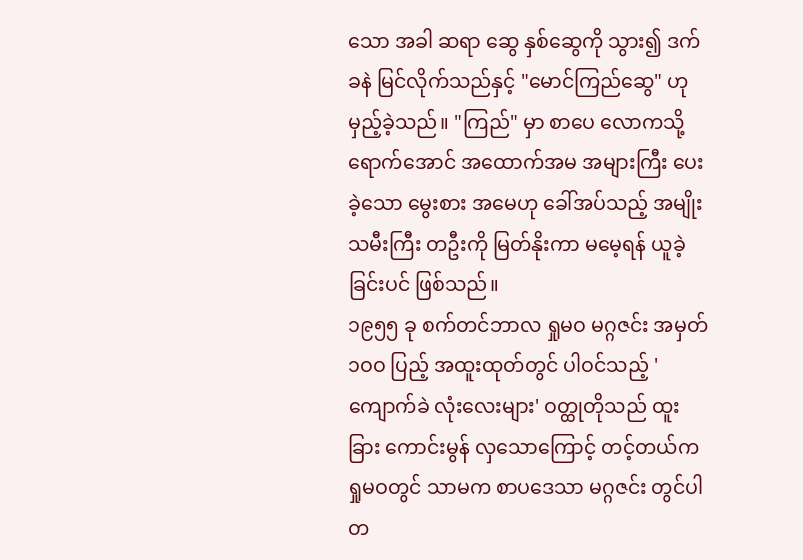သော အခါ ဆရာ ဆွေ နှစ်ဆွေကို သွား၍ ဒက်ခနဲ မြင်လိုက်သည်နှင့် "မောင်ကြည်ဆွေ" ဟု မှည့်ခဲ့သည်။ "ကြည်" မှာ စာပေ လောကသို့ ရောက်အောင် အထောက်အမ အများကြီး ပေးခဲ့သော မွေးစား အမေဟု ခေါ်အပ်သည့် အမျိုးသမီးကြီး တဦးကို မြတ်နိုးကာ မမေ့ရန် ယူခဲ့ခြင်းပင် ဖြစ်သည်။
၁၉၅၅ ခု စက်တင်ဘာလ ရှုမဝ မဂ္ဂဇင်း အမှတ် ၁ဝဝ ပြည့် အထူးထုတ်တွင် ပါဝင်သည့် 'ကျောက်ခဲ လုံးလေးများ' ဝတ္ထုတိုသည် ထူးခြား ကောင်းမွန် လှသောကြောင့် တင့်တယ်က ရှုမဝတွင် သာမက စာပဒေသာ မဂ္ဂဇင်း တွင်ပါ တ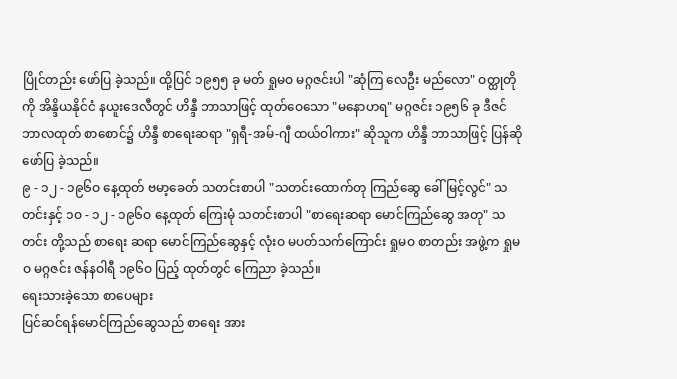ပြိုင်တည်း ဖော်ပြ ခဲ့သည်။ ထို့ပြင် ၁၉၅၅ ခု မတ် ရှုမဝ မဂ္ဂဇင်းပါ "ဆုံကြ လေဦး မည်လော" ဝတ္ထုတိုကို အိန္ဒိယနိုင်ငံ နယူးဒေလီတွင် ဟိန္ဒီ ဘာသာဖြင့် ထုတ်ဝေသော "မနောဟရ" မဂ္ဂဇင်း ၁၉၅၆ ခု ဒီဇင်ဘာလထုတ် စာစောင်၌ ဟိန္ဒီ စာရေးဆရာ "ရှရီ-အမ်-ဂျီ ထယ်ဝါကား" ဆိုသူက ဟိန္ဒီ ဘာသာဖြင့် ပြန်ဆို ဖော်ပြ ခဲ့သည်။
၉ - ၁၂ - ၁၉၆ဝ နေ့ထုတ် ဗမာ့ခေတ် သတင်းစာပါ "သတင်းထောက်တု ကြည်ဆွေ ခေါ် မြင့်လွင်" သတင်းနှင့် ၁ဝ - ၁၂ - ၁၉၆ဝ နေ့ထုတ် ကြေးမုံ သတင်းစာပါ "စာရေးဆရာ မောင်ကြည်ဆွေ အတု" သတင်း တို့သည် စာရေး ဆရာ မောင်ကြည်ဆွေနှင့် လုံးဝ မပတ်သက်ကြောင်း ရှုမဝ စာတည်း အဖွဲ့က ရှုမဝ မဂ္ဂဇင်း ဇန်နဝါရီ ၁၉၆ဝ ပြည့် ထုတ်တွင် ကြေညာ ခဲ့သည်။
ရေးသားခဲ့သော စာပေများ
ပြင်ဆင်ရန်မောင်ကြည်ဆွေသည် စာရေး အား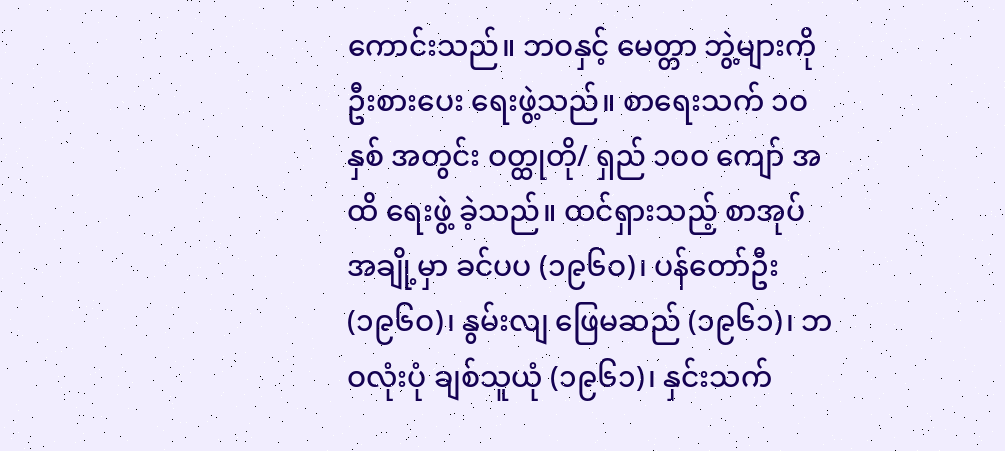ကောင်းသည်။ ဘဝနှင့် မေတ္တာ ဘွဲ့များကို ဦးစားပေး ရေးဖွဲ့သည်။ စာရေးသက် ၁ဝ နှစ် အတွင်း ဝတ္ထုတို/ ရှည် ၁ဝဝ ကျော် အထိ ရေးဖွဲ့ ခဲ့သည်။ ထင်ရှားသည့် စာအုပ် အချို့မှာ ခင်ပပ (၁၉၆ဝ)၊ ပန်တော်ဦး (၁၉၆ဝ)၊ နွမ်းလျ ဖြေမဆည် (၁၉၆၁)၊ ဘဝလုံးပုံ ချစ်သူယုံ (၁၉၆၁)၊ နှင်းသက်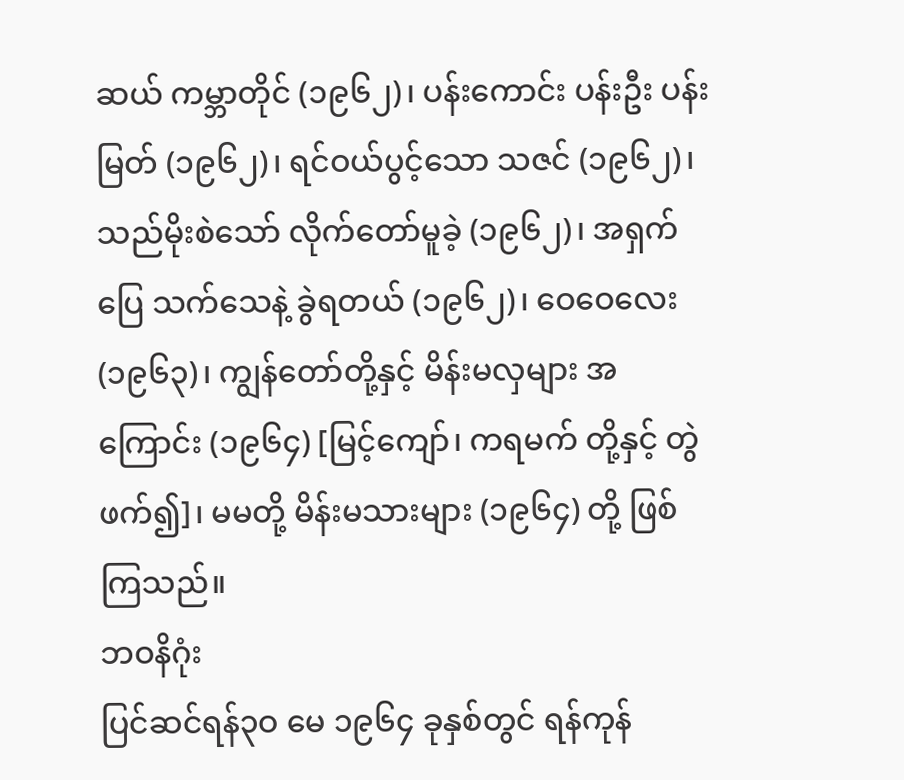ဆယ် ကမ္ဘာတိုင် (၁၉၆၂)၊ ပန်းကောင်း ပန်းဦး ပန်းမြတ် (၁၉၆၂)၊ ရင်ဝယ်ပွင့်သော သဇင် (၁၉၆၂)၊ သည်မိုးစဲသော် လိုက်တော်မူခဲ့ (၁၉၆၂)၊ အရှက်ပြေ သက်သေနဲ့ ခွဲရတယ် (၁၉၆၂)၊ ဝေဝေလေး (၁၉၆၃)၊ ကျွန်တော်တို့နှင့် မိန်းမလှများ အကြောင်း (၁၉၆၄) [မြင့်ကျော်၊ ကရမက် တို့နှင့် တွဲဖက်၍]၊ မမတို့ မိန်းမသားများ (၁၉၆၄) တို့ ဖြစ်ကြသည်။
ဘဝနိဂုံး
ပြင်ဆင်ရန်၃ဝ မေ ၁၉၆၄ ခုနှစ်တွင် ရန်ကုန်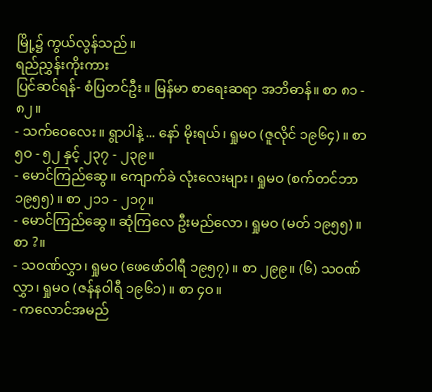မြို့၌ ကွယ်လွန်သည်။
ရည်ညွှန်းကိုးကား
ပြင်ဆင်ရန်- စံပြတင်ဦး။ မြန်မာ စာရေးဆရာ အဘိဓာန်။ စာ ၈၁ - ၈၂။
- သက်ဝေလေး။ ရွာပါနဲ့ ... နော် မိုးရယ်၊ ရှုမဝ (ဇူလိုင် ၁၉၆၄)။ စာ ၅ဝ - ၅၂ နှင့် ၂၃၇ - ၂၃၉။
- မောင်ကြည်ဆွေ။ ကျောက်ခဲ လုံးလေးများ၊ ရှုမဝ (စက်တင်ဘာ ၁၉၅၅)။ စာ ၂၁၁ - ၂၁၇။
- မောင်ကြည်ဆွေ။ ဆုံကြလေ ဦးမည်လော၊ ရှုမဝ (မတ် ၁၉၅၅)။ စာ ?။
- သဝဏ်လွှာ၊ ရှုမဝ (ဖေဖော်ဝါရီ ၁၉၅၇)။ စာ ၂၉၉။ (၆) သဝဏ်လွှာ၊ ရှုမဝ (ဇန်နဝါရီ ၁၉၆၁)။ စာ ၄ဝ။
- ကလောင်အမည်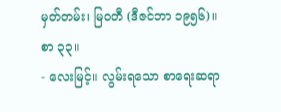မှတ်တမ်း၊ မြဝတီ (ဒီဇင်ဘာ ၁၉၅၆)။ စာ ၃၃။
- လေးမြင့်။ လွမ်းရသော စာရေးဆရာ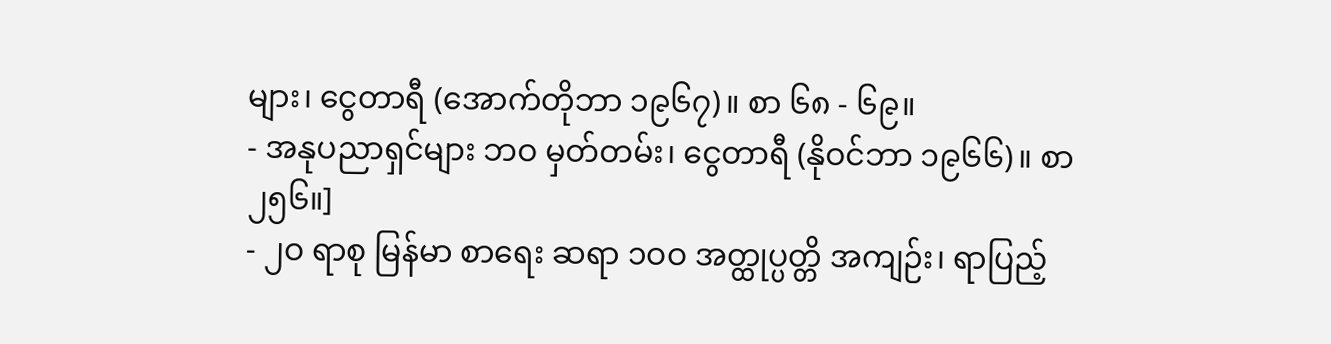များ၊ ငွေတာရီ (အောက်တိုဘာ ၁၉၆၇)။ စာ ၆၈ - ၆၉။
- အနုပညာရှင်များ ဘဝ မှတ်တမ်း၊ ငွေတာရီ (နိုဝင်ဘာ ၁၉၆၆)။ စာ ၂၅၆။]
- ၂ဝ ရာစု မြန်မာ စာရေး ဆရာ ၁ဝဝ အတ္ထုပ္ပတ္တိ အကျဉ်း၊ ရာပြည့်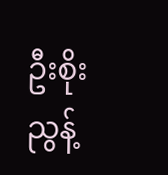ဦးစိုးညွန့်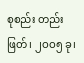စုစည်း တည်းဖြတ်၊ ၂ဝဝ၅ ခု၊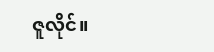ဇူလိုင်။